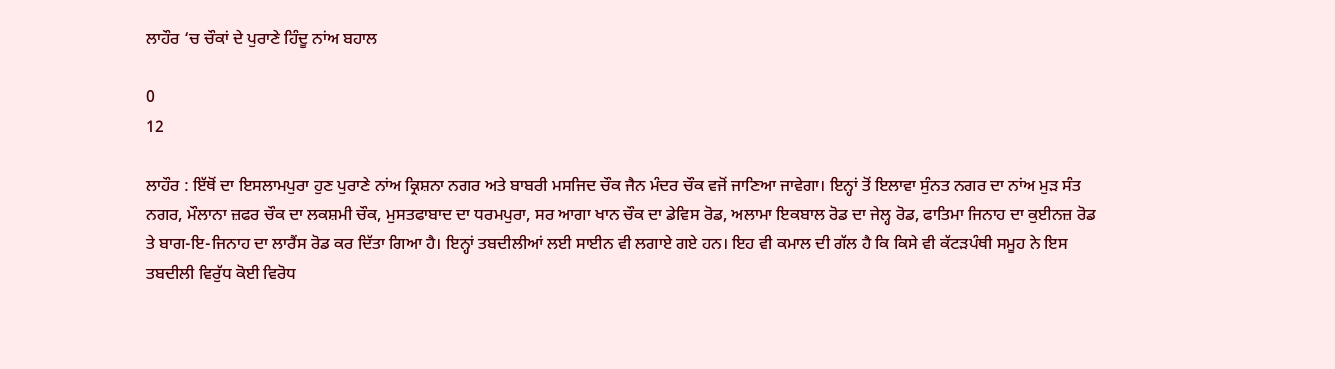ਲਾਹੌਰ ‘ਚ ਚੌਕਾਂ ਦੇ ਪੁਰਾਣੇ ਹਿੰਦੂ ਨਾਂਅ ਬਹਾਲ

0
12

ਲਾਹੌਰ : ਇੱਥੋਂ ਦਾ ਇਸਲਾਮਪੁਰਾ ਹੁਣ ਪੁਰਾਣੇ ਨਾਂਅ ਕ੍ਰਿਸ਼ਨਾ ਨਗਰ ਅਤੇ ਬਾਬਰੀ ਮਸਜਿਦ ਚੌਕ ਜੈਨ ਮੰਦਰ ਚੌਕ ਵਜੋਂ ਜਾਣਿਆ ਜਾਵੇਗਾ। ਇਨ੍ਹਾਂ ਤੋਂ ਇਲਾਵਾ ਸੁੰਨਤ ਨਗਰ ਦਾ ਨਾਂਅ ਮੁੜ ਸੰਤ ਨਗਰ, ਮੌਲਾਨਾ ਜ਼ਫਰ ਚੌਕ ਦਾ ਲਕਸ਼ਮੀ ਚੌਕ, ਮੁਸਤਫਾਬਾਦ ਦਾ ਧਰਮਪੁਰਾ, ਸਰ ਆਗਾ ਖਾਨ ਚੌਕ ਦਾ ਡੇਵਿਸ ਰੋਡ, ਅਲਾਮਾ ਇਕਬਾਲ ਰੋਡ ਦਾ ਜੇਲ੍ਹ ਰੋਡ, ਫਾਤਿਮਾ ਜਿਨਾਹ ਦਾ ਕੁਈਨਜ਼ ਰੋਡ ਤੇ ਬਾਗ-ਇ-ਜਿਨਾਹ ਦਾ ਲਾਰੈਂਸ ਰੋਡ ਕਰ ਦਿੱਤਾ ਗਿਆ ਹੈ। ਇਨ੍ਹਾਂ ਤਬਦੀਲੀਆਂ ਲਈ ਸਾਈਨ ਵੀ ਲਗਾਏ ਗਏ ਹਨ। ਇਹ ਵੀ ਕਮਾਲ ਦੀ ਗੱਲ ਹੈ ਕਿ ਕਿਸੇ ਵੀ ਕੱਟੜਪੰਥੀ ਸਮੂਹ ਨੇ ਇਸ ਤਬਦੀਲੀ ਵਿਰੁੱਧ ਕੋਈ ਵਿਰੋਧ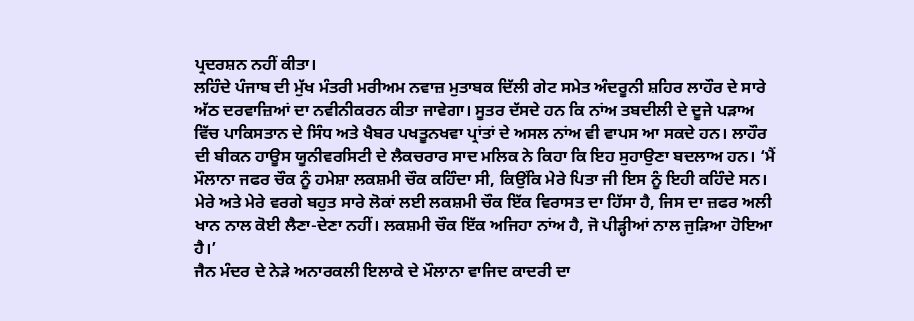ਪ੍ਰਦਰਸ਼ਨ ਨਹੀਂ ਕੀਤਾ।
ਲਹਿੰਦੇ ਪੰਜਾਬ ਦੀ ਮੁੱਖ ਮੰਤਰੀ ਮਰੀਅਮ ਨਵਾਜ਼ ਮੁਤਾਬਕ ਦਿੱਲੀ ਗੇਟ ਸਮੇਤ ਅੰਦਰੂਨੀ ਸ਼ਹਿਰ ਲਾਹੌਰ ਦੇ ਸਾਰੇ ਅੱਠ ਦਰਵਾਜ਼ਿਆਂ ਦਾ ਨਵੀਨੀਕਰਨ ਕੀਤਾ ਜਾਵੇਗਾ। ਸੂਤਰ ਦੱਸਦੇ ਹਨ ਕਿ ਨਾਂਅ ਤਬਦੀਲੀ ਦੇ ਦੂਜੇ ਪੜਾਅ ਵਿੱਚ ਪਾਕਿਸਤਾਨ ਦੇ ਸਿੰਧ ਅਤੇ ਖੈਬਰ ਪਖਤੂਨਖਵਾ ਪ੍ਰਾਂਤਾਂ ਦੇ ਅਸਲ ਨਾਂਅ ਵੀ ਵਾਪਸ ਆ ਸਕਦੇ ਹਨ। ਲਾਹੌਰ ਦੀ ਬੀਕਨ ਹਾਊਸ ਯੂਨੀਵਰਸਿਟੀ ਦੇ ਲੈਕਚਰਾਰ ਸਾਦ ਮਲਿਕ ਨੇ ਕਿਹਾ ਕਿ ਇਹ ਸੁਹਾਉਣਾ ਬਦਲਾਅ ਹਨ। ‘ਮੈਂ ਮੌਲਾਨਾ ਜਫਰ ਚੌਕ ਨੂੰ ਹਮੇਸ਼ਾ ਲਕਸ਼ਮੀ ਚੌਕ ਕਹਿੰਦਾ ਸੀ, ਕਿਉਂਕਿ ਮੇਰੇ ਪਿਤਾ ਜੀ ਇਸ ਨੂੰ ਇਹੀ ਕਹਿੰਦੇ ਸਨ। ਮੇਰੇ ਅਤੇ ਮੇਰੇ ਵਰਗੇ ਬਹੁਤ ਸਾਰੇ ਲੋਕਾਂ ਲਈ ਲਕਸ਼ਮੀ ਚੌਕ ਇੱਕ ਵਿਰਾਸਤ ਦਾ ਹਿੱਸਾ ਹੈ, ਜਿਸ ਦਾ ਜ਼ਫਰ ਅਲੀ ਖਾਨ ਨਾਲ ਕੋਈ ਲੈਣਾ-ਦੇਣਾ ਨਹੀਂ। ਲਕਸ਼ਮੀ ਚੌਕ ਇੱਕ ਅਜਿਹਾ ਨਾਂਅ ਹੈ, ਜੋ ਪੀੜ੍ਹੀਆਂ ਨਾਲ ਜੁੜਿਆ ਹੋਇਆ ਹੈ।’
ਜੈਨ ਮੰਦਰ ਦੇ ਨੇੜੇ ਅਨਾਰਕਲੀ ਇਲਾਕੇ ਦੇ ਮੌਲਾਨਾ ਵਾਜਿਦ ਕਾਦਰੀ ਦਾ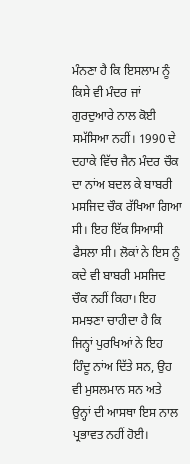ਮੰਨਣਾ ਹੈ ਕਿ ਇਸਲਾਮ ਨੂੰ ਕਿਸੇ ਵੀ ਮੰਦਰ ਜਾਂ ਗੁਰਦੁਆਰੇ ਨਾਲ ਕੋਈ ਸਮੱਸਿਆ ਨਹੀਂ। 1990 ਦੇ ਦਹਾਕੇ ਵਿੱਚ ਜੈਨ ਮੰਦਰ ਚੌਕ ਦਾ ਨਾਂਅ ਬਦਲ ਕੇ ਬਾਬਰੀ ਮਸਜਿਦ ਚੌਕ ਰੱਖਿਆ ਗਿਆ ਸੀ। ਇਹ ਇੱਕ ਸਿਆਸੀ ਫੈਸਲਾ ਸੀ। ਲੋਕਾਂ ਨੇ ਇਸ ਨੂੰ ਕਦੇ ਵੀ ਬਾਬਰੀ ਮਸਜਿਦ ਚੌਕ ਨਹੀਂ ਕਿਹਾ। ਇਹ ਸਮਝਣਾ ਚਾਹੀਦਾ ਹੈ ਕਿ ਜਿਨ੍ਹਾਂ ਪੁਰਖਿਆਂ ਨੇ ਇਹ ਹਿੰਦੂ ਨਾਂਅ ਦਿੱਤੇ ਸਨ, ਉਹ ਵੀ ਮੁਸਲਮਾਨ ਸਨ ਅਤੇ ਉਨ੍ਹਾਂ ਦੀ ਆਸਥਾ ਇਸ ਨਾਲ ਪ੍ਰਭਾਵਤ ਨਹੀਂ ਹੋਈ।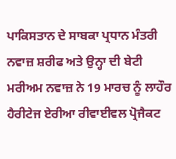ਪਾਕਿਸਤਾਨ ਦੇ ਸਾਬਕਾ ਪ੍ਰਧਾਨ ਮੰਤਰੀ ਨਵਾਜ਼ ਸ਼ਰੀਫ ਅਤੇ ਉਨ੍ਹਾ ਦੀ ਬੇਟੀ ਮਰੀਅਮ ਨਵਾਜ਼ ਨੇ 19 ਮਾਰਚ ਨੂੰ ਲਾਹੌਰ ਹੈਰੀਟੇਜ ਏਰੀਆ ਰੀਵਾਈਵਲ ਪ੍ਰੋਜੈਕਟ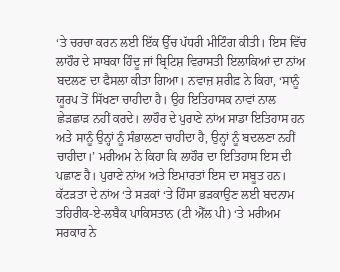‘ਤੇ ਚਰਚਾ ਕਰਨ ਲਈ ਇੱਕ ਉੱਚ ਪੱਧਰੀ ਮੀਟਿੰਗ ਕੀਤੀ। ਇਸ ਵਿੱਚ ਲਾਹੌਰ ਦੇ ਸਾਬਕਾ ਹਿੰਦੂ ਜਾਂ ਬ੍ਰਿਟਿਸ਼ ਵਿਰਾਸਤੀ ਇਲਾਕਿਆਂ ਦਾ ਨਾਂਅ ਬਦਲਣ ਦਾ ਫੈਸਲਾ ਕੀਤਾ ਗਿਆ। ਨਵਾਜ਼ ਸ਼ਰੀਫ਼ ਨੇ ਕਿਹਾ, ‘ਸਾਨੂੰ ਯੂਰਪ ਤੋਂ ਸਿੱਖਣਾ ਚਾਹੀਦਾ ਹੈ। ਉਹ ਇਤਿਹਾਸਕ ਨਾਵਾਂ ਨਾਲ ਛੇੜਛਾੜ ਨਹੀਂ ਕਰਦੇ। ਲਾਹੌਰ ਦੇ ਪੁਰਾਣੇ ਨਾਂਅ ਸਾਡਾ ਇਤਿਹਾਸ ਹਨ ਅਤੇ ਸਾਨੂੰ ਉਨ੍ਹਾਂ ਨੂੰ ਸੰਭਾਲਣਾ ਚਾਹੀਦਾ ਹੈ, ਉਨ੍ਹਾਂ ਨੂੰ ਬਦਲਣਾ ਨਹੀਂ ਚਾਹੀਦਾ।’ ਮਰੀਅਮ ਨੇ ਕਿਹਾ ਕਿ ਲਾਹੌਰ ਦਾ ਇਤਿਹਾਸ ਇਸ ਦੀ ਪਛਾਣ ਹੈ। ਪੁਰਾਣੇ ਨਾਂਅ ਅਤੇ ਇਮਾਰਤਾਂ ਇਸ ਦਾ ਸਬੂਤ ਹਨ।
ਕੱਟੜਤਾ ਦੇ ਨਾਂਅ ‘ਤੇ ਸੜਕਾਂ ‘ਤੇ ਹਿੰਸਾ ਭੜਕਾਉਣ ਲਈ ਬਦਨਾਮ ਤਹਿਰੀਕ-ਏ-ਲਬੈਕ ਪਾਕਿਸਤਾਨ (ਟੀ ਐੱਲ ਪੀ) ‘ਤੇ ਮਰੀਅਮ ਸਰਕਾਰ ਨੇ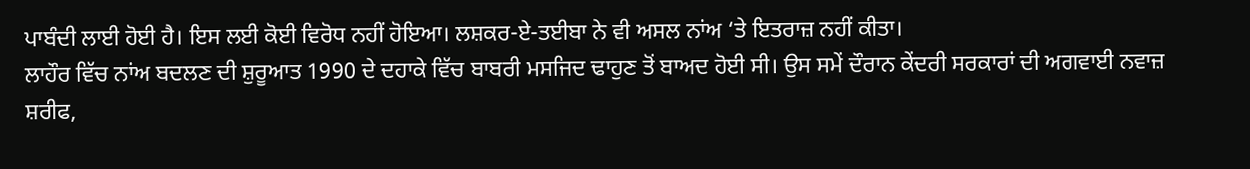ਪਾਬੰਦੀ ਲਾਈ ਹੋਈ ਹੈ। ਇਸ ਲਈ ਕੋਈ ਵਿਰੋਧ ਨਹੀਂ ਹੋਇਆ। ਲਸ਼ਕਰ-ਏ-ਤਈਬਾ ਨੇ ਵੀ ਅਸਲ ਨਾਂਅ ‘ਤੇ ਇਤਰਾਜ਼ ਨਹੀਂ ਕੀਤਾ।
ਲਾਹੌਰ ਵਿੱਚ ਨਾਂਅ ਬਦਲਣ ਦੀ ਸ਼ੁਰੂਆਤ 1990 ਦੇ ਦਹਾਕੇ ਵਿੱਚ ਬਾਬਰੀ ਮਸਜਿਦ ਢਾਹੁਣ ਤੋਂ ਬਾਅਦ ਹੋਈ ਸੀ। ਉਸ ਸਮੇਂ ਦੌਰਾਨ ਕੇਂਦਰੀ ਸਰਕਾਰਾਂ ਦੀ ਅਗਵਾਈ ਨਵਾਜ਼ ਸ਼ਰੀਫ,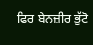ਫਿਰ ਬੇਨਜ਼ੀਰ ਭੁੱਟੋ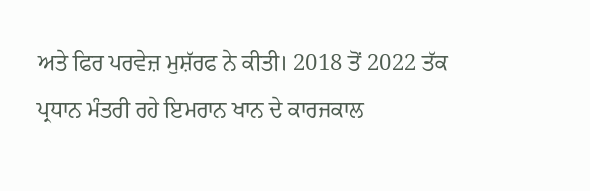ਅਤੇ ਫਿਰ ਪਰਵੇਜ਼ ਮੁਸ਼ੱਰਫ ਨੇ ਕੀਤੀ। 2018 ਤੋਂ 2022 ਤੱਕ ਪ੍ਰਧਾਨ ਮੰਤਰੀ ਰਹੇ ਇਮਰਾਨ ਖਾਨ ਦੇ ਕਾਰਜਕਾਲ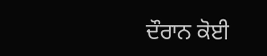ਦੌਰਾਨ ਕੋਈ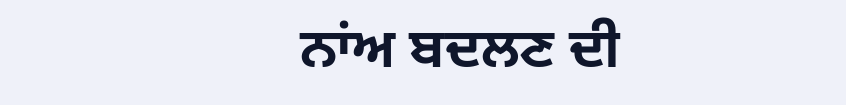ਨਾਂਅ ਬਦਲਣ ਦੀ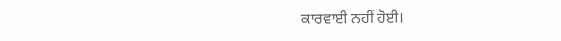ਕਾਰਵਾਈ ਨਹੀਂ ਹੋਈ।